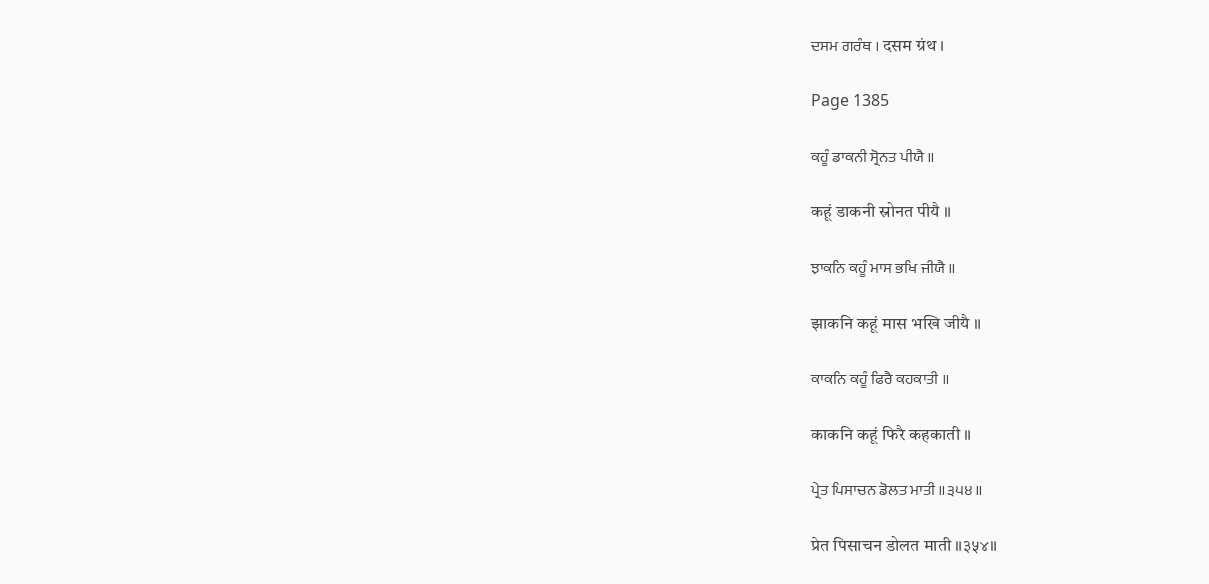ਦਸਮ ਗਰੰਥ । दसम ग्रंथ ।

Page 1385

ਕਹੂੰ ਡਾਕਨੀ ਸ੍ਰੋਨਤ ਪੀਯੈ ॥

कहूं डाकनी स्रोनत पीयै ॥

ਝਾਕਨਿ ਕਹੂੰ ਮਾਸ ਭਖਿ ਜੀਯੈ ॥

झाकनि कहूं मास भखि जीयै ॥

ਕਾਕਨਿ ਕਹੂੰ ਫਿਰੈ ਕਹਕਾਤੀ ॥

काकनि कहूं फिरै कहकाती ॥

ਪ੍ਰੇਤ ਪਿਸਾਚਨ ਡੋਲਤ ਮਾਤੀ ॥੩੫੪॥

प्रेत पिसाचन डोलत माती ॥३५४॥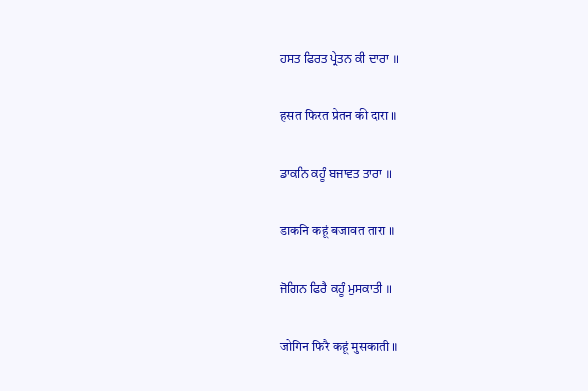ਹਸਤ ਫਿਰਤ ਪ੍ਰੇਤਨ ਕੀ ਦਾਰਾ ॥

हसत फिरत प्रेतन की दारा ॥

ਡਾਕਨਿ ਕਹੂੰ ਬਜਾਵਤ ਤਾਰਾ ॥

डाकनि कहूं बजावत तारा ॥

ਜੋਗਿਨ ਫਿਰੈ ਕਹੂੰ ਮੁਸਕਾਤੀ ॥

जोगिन फिरै कहूं मुसकाती ॥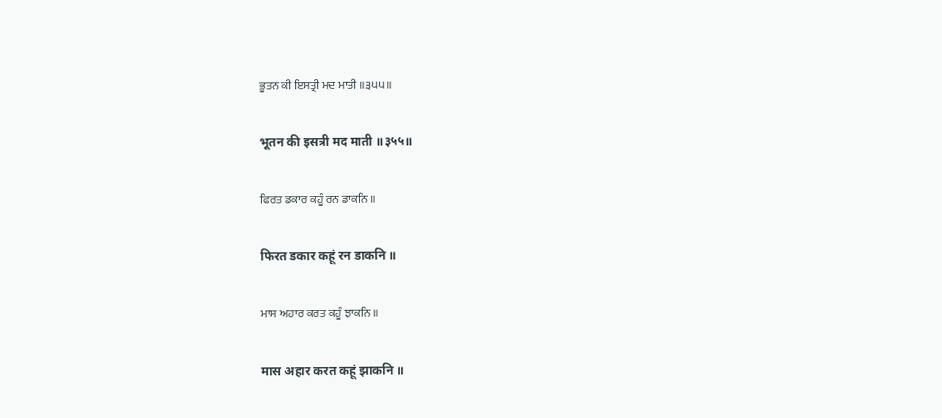ਭੂਤਨ ਕੀ ਇਸਤ੍ਰੀ ਮਦ ਮਾਤੀ ॥੩੫੫॥

भूतन की इसत्री मद माती ॥३५५॥

ਫਿਰਤ ਡਕਾਰ ਕਹੂੰ ਰਨ ਡਾਕਨਿ ॥

फिरत डकार कहूं रन डाकनि ॥

ਮਾਸ ਅਹਾਰ ਕਰਤ ਕਹੂੰ ਝਾਕਨਿ ॥

मास अहार करत कहूं झाकनि ॥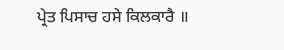ਪ੍ਰੇਤ ਪਿਸਾਚ ਹਸੇ ਕਿਲਕਾਰੈ ॥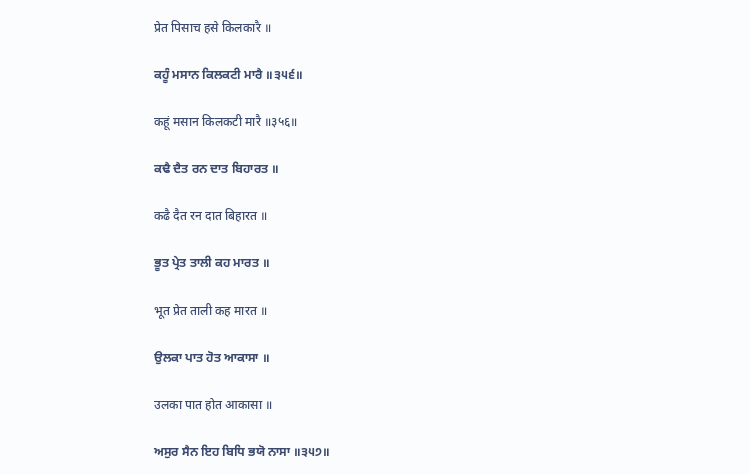प्रेत पिसाच हसे किलकारै ॥

ਕਹੂੰ ਮਸਾਨ ਕਿਲਕਟੀ ਮਾਰੈ ॥੩੫੬॥

कहूं मसान किलकटी मारै ॥३५६॥

ਕਢੈ ਦੈਤ ਰਨ ਦਾਤ ਬਿਹਾਰਤ ॥

कढै दैत रन दात बिहारत ॥

ਭੂਤ ਪ੍ਰੇਤ ਤਾਲੀ ਕਹ ਮਾਰਤ ॥

भूत प्रेत ताली कह मारत ॥

ਉਲਕਾ ਪਾਤ ਹੋਤ ਆਕਾਸਾ ॥

उलका पात होत आकासा ॥

ਅਸੁਰ ਸੈਨ ਇਹ ਬਿਧਿ ਭਯੋ ਨਾਸਾ ॥੩੫੭॥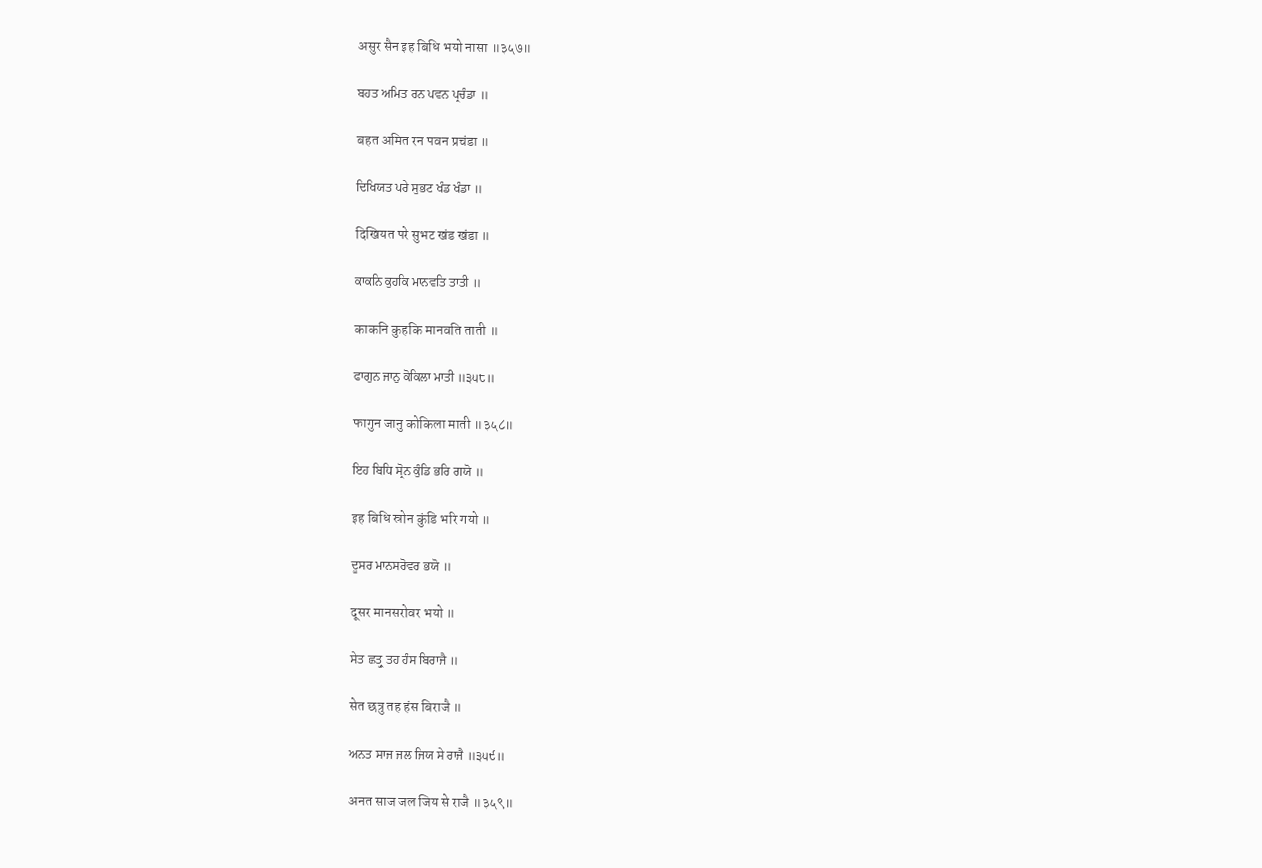असुर सैन इह बिधि भयो नासा ॥३५७॥

ਬਹਤ ਅਮਿਤ ਰਨ ਪਵਨ ਪ੍ਰਚੰਡਾ ॥

बहत अमित रन पवन प्रचंडा ॥

ਦਿਖਿਯਤ ਪਰੇ ਸੁਭਟ ਖੰਡ ਖੰਡਾ ॥

दिखियत परे सुभट खंड खंडा ॥

ਕਾਕਨਿ ਕੁਹਕਿ ਮਾਨਵਤਿ ਤਾਤੀ ॥

काकनि कुहकि मानवति ताती ॥

ਫਾਗੁਨ ਜਾਨੁ ਕੋਕਿਲਾ ਮਾਤੀ ॥੩੫੮॥

फागुन जानु कोकिला माती ॥३५८॥

ਇਹ ਬਿਧਿ ਸ੍ਰੋਨ ਕੁੰਡਿ ਭਰਿ ਗਯੋ ॥

इह बिधि स्रोन कुंडि भरि गयो ॥

ਦੂਸਰ ਮਾਨਸਰੋਵਰ ਭਯੋ ॥

दूसर मानसरोवर भयो ॥

ਸੇਤ ਛਤ੍ਰੁ ਤਹ ਹੰਸ ਬਿਰਾਜੈ ॥

सेत छत्रु तह हंस बिराजै ॥

ਅਨਤ ਸਾਜ ਜਲ ਜਿਯ ਸੇ ਰਾਜੈ ॥੩੫੯॥

अनत साज जल जिय से राजै ॥३५९॥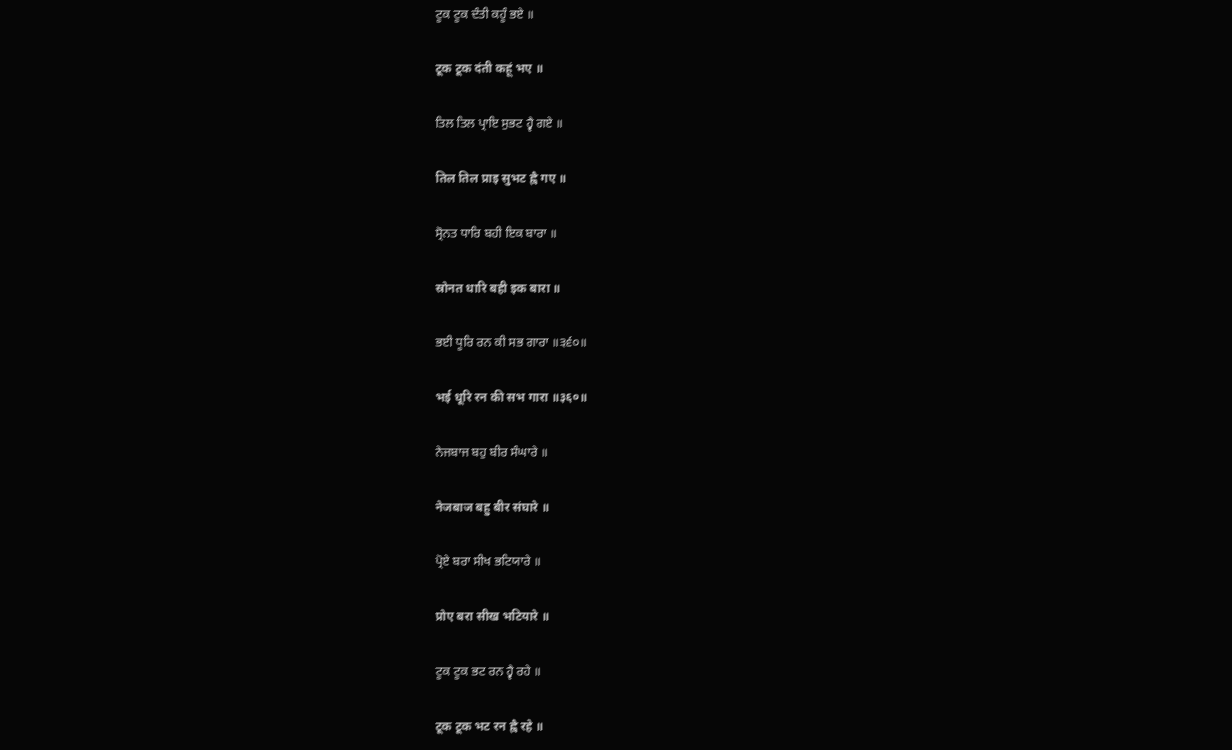ਟੂਕ ਟੂਕ ਦੰਤੀ ਕਹੂੰ ਭਏ ॥

टूक टूक दंती कहूं भए ॥

ਤਿਲ ਤਿਲ ਪ੍ਰਾਇ ਸੁਭਟ ਹ੍ਵੈ ਗਏ ॥

तिल तिल प्राइ सुभट ह्वै गए ॥

ਸ੍ਰੋਨਤ ਧਾਰਿ ਬਹੀ ਇਕ ਬਾਰਾ ॥

स्रोनत धारि बही इक बारा ॥

ਭਈ ਧੂਰਿ ਰਨ ਕੀ ਸਭ ਗਾਰਾ ॥੩੬੦॥

भई धूरि रन की सभ गारा ॥३६०॥

ਨੇਜਬਾਜ ਬਹੁ ਬੀਰ ਸੰਘਾਰੇ ॥

नेजबाज बहु बीर संघारे ॥

ਪ੍ਰੋਏ ਬਰਾ ਸੀਖ ਭਟਿਯਾਰੇ ॥

प्रोए बरा सीख भटियारे ॥

ਟੂਕ ਟੂਕ ਭਟ ਰਨ ਹ੍ਵੈ ਰਹੇ ॥

टूक टूक भट रन ह्वै रहे ॥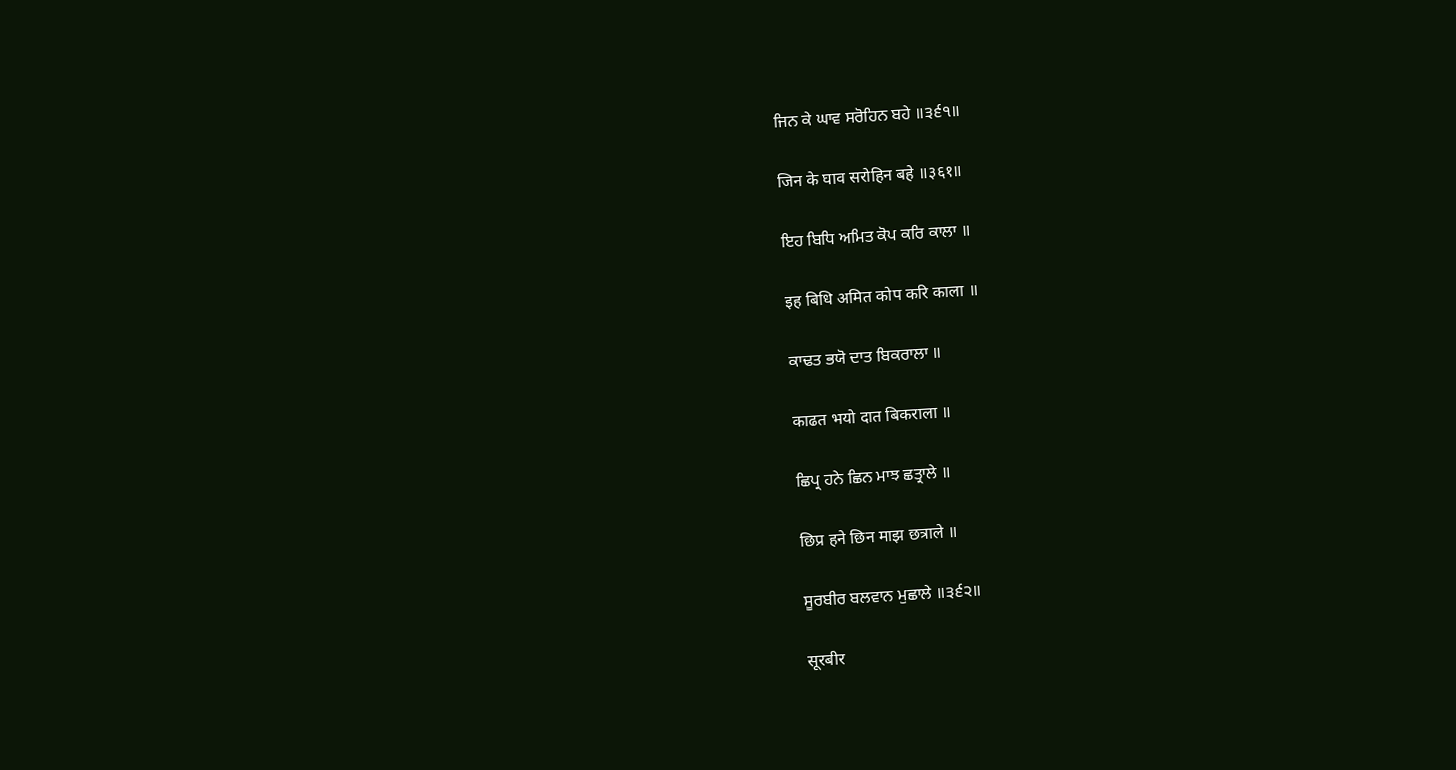ਜਿਨ ਕੇ ਘਾਵ ਸਰੋਹਿਨ ਬਹੇ ॥੩੬੧॥

जिन के घाव सरोहिन बहे ॥३६१॥

ਇਹ ਬਿਧਿ ਅਮਿਤ ਕੋਪ ਕਰਿ ਕਾਲਾ ॥

इह बिधि अमित कोप करि काला ॥

ਕਾਢਤ ਭਯੋ ਦਾਤ ਬਿਕਰਾਲਾ ॥

काढत भयो दात बिकराला ॥

ਛਿਪ੍ਰ ਹਨੇ ਛਿਨ ਮਾਝ ਛਤ੍ਰਾਲੇ ॥

छिप्र हने छिन माझ छत्राले ॥

ਸੂਰਬੀਰ ਬਲਵਾਨ ਮੁਛਾਲੇ ॥੩੬੨॥

सूरबीर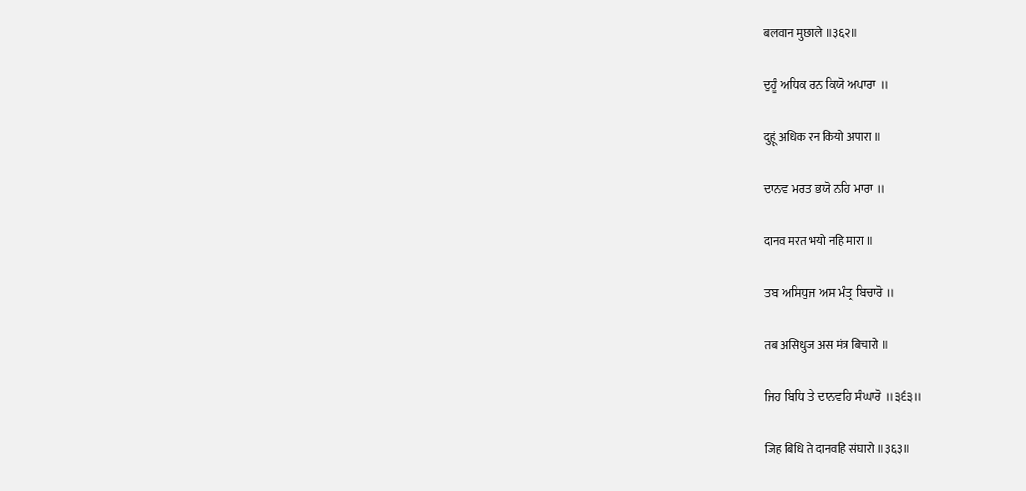बलवान मुछाले ॥३६२॥

ਦੁਹੂੰ ਅਧਿਕ ਰਨ ਕਿਯੋ ਅਪਾਰਾ ॥

दुहूं अधिक रन कियो अपारा ॥

ਦਾਨਵ ਮਰਤ ਭਯੋ ਨਹਿ ਮਾਰਾ ॥

दानव मरत भयो नहि मारा ॥

ਤਬ ਅਸਿਧੁਜ ਅਸ ਮੰਤ੍ਰ ਬਿਚਾਰੋ ॥

तब असिधुज अस मंत्र बिचारो ॥

ਜਿਹ ਬਿਧਿ ਤੇ ਦਾਨਵਹਿ ਸੰਘਾਰੋ ॥੩੬੩॥

जिह बिधि ते दानवहि संघारो ॥३६३॥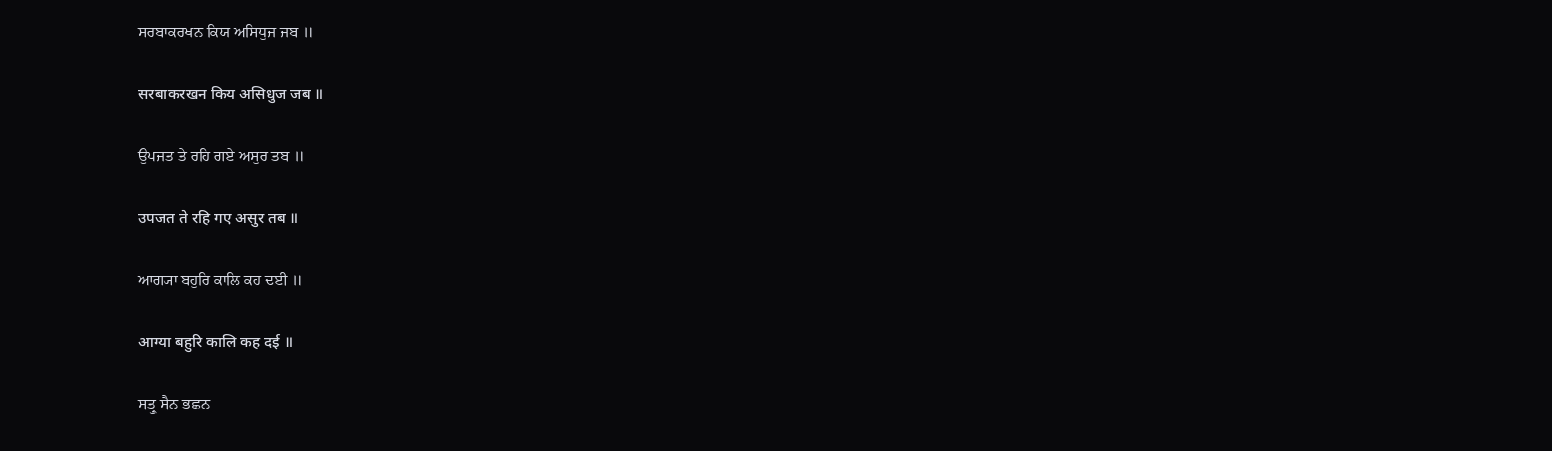ਸਰਬਾਕਰਖਨ ਕਿਯ ਅਸਿਧੁਜ ਜਬ ॥

सरबाकरखन किय असिधुज जब ॥

ਉਪਜਤ ਤੇ ਰਹਿ ਗਏ ਅਸੁਰ ਤਬ ॥

उपजत ते रहि गए असुर तब ॥

ਆਗ੍ਯਾ ਬਹੁਰਿ ਕਾਲਿ ਕਹ ਦਈ ॥

आग्या बहुरि कालि कह दई ॥

ਸਤ੍ਰੁ ਸੈਨ ਭਛਨ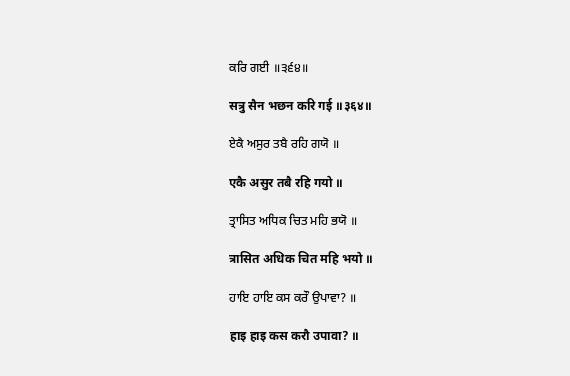ਕਰਿ ਗਈ ॥੩੬੪॥

सत्रु सैन भछन करि गई ॥३६४॥

ਏਕੈ ਅਸੁਰ ਤਬੈ ਰਹਿ ਗਯੋ ॥

एकै असुर तबै रहि गयो ॥

ਤ੍ਰਾਸਿਤ ਅਧਿਕ ਚਿਤ ਮਹਿ ਭਯੋ ॥

त्रासित अधिक चित महि भयो ॥

ਹਾਇ ਹਾਇ ਕਸ ਕਰੌ ਉਪਾਵਾ? ॥

हाइ हाइ कस करौ उपावा? ॥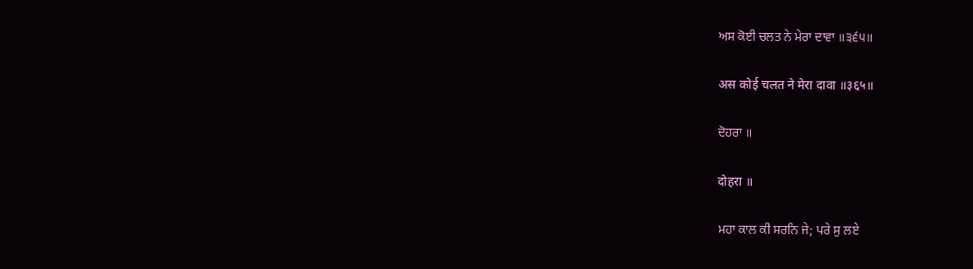ਅਸ ਕੋਈ ਚਲਤ ਨੇ ਮੇਰਾ ਦਾਵਾ ॥੩੬੫॥

अस कोई चलत ने मेरा दावा ॥३६५॥

ਦੋਹਰਾ ॥

दोहरा ॥

ਮਹਾ ਕਾਲ ਕੀ ਸਰਨਿ ਜੇ; ਪਰੇ ਸੁ ਲਏ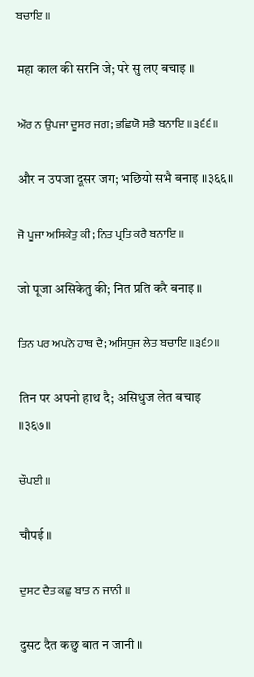ਬਚਾਇ ॥

महा काल की सरनि जे; परे सु लए बचाइ ॥

ਔਰ ਨ ਉਪਜਾ ਦੂਸਰ ਜਗ; ਭਛਿਯੋ ਸਭੈ ਬਨਾਇ ॥੩੬੬॥

और न उपजा दूसर जग; भछियो सभै बनाइ ॥३६६॥

ਜੋ ਪੂਜਾ ਅਸਿਕੇਤੁ ਕੀ; ਨਿਤ ਪ੍ਰਤਿ ਕਰੈ ਬਨਾਇ ॥

जो पूजा असिकेतु की; नित प्रति करै बनाइ ॥

ਤਿਨ ਪਰ ਅਪਨੋ ਹਾਥ ਦੈ; ਅਸਿਧੁਜ ਲੇਤ ਬਚਾਇ ॥੩੬੭॥

तिन पर अपनो हाथ दै; असिधुज लेत बचाइ ॥३६७॥

ਚੌਪਈ ॥

चौपई ॥

ਦੁਸਟ ਦੈਤ ਕਛੁ ਬਾਤ ਨ ਜਾਨੀ ॥

दुसट दैत कछु बात न जानी ॥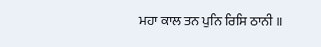ਮਹਾ ਕਾਲ ਤਨ ਪੁਨਿ ਰਿਸਿ ਠਾਨੀ ॥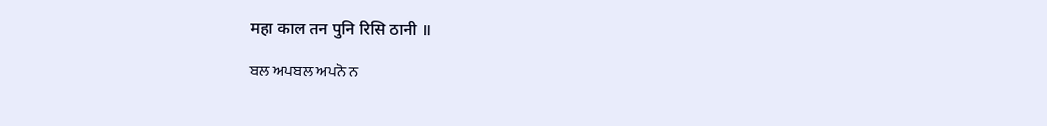महा काल तन पुनि रिसि ठानी ॥

ਬਲ ਅਪਬਲ ਅਪਨੋ ਨ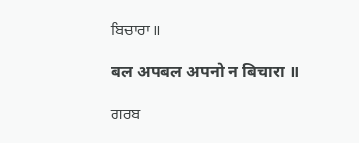ਬਿਚਾਰਾ ॥

बल अपबल अपनो न बिचारा ॥

ਗਰਬ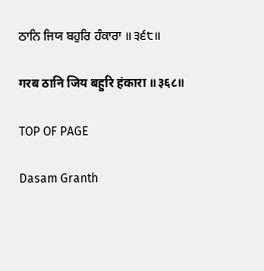ਠਾਨਿ ਜਿਯ ਬਹੁਰਿ ਹੰਕਾਰਾ ॥੩੬੮॥

गरब ठानि जिय बहुरि हंकारा ॥३६८॥

TOP OF PAGE

Dasam Granth